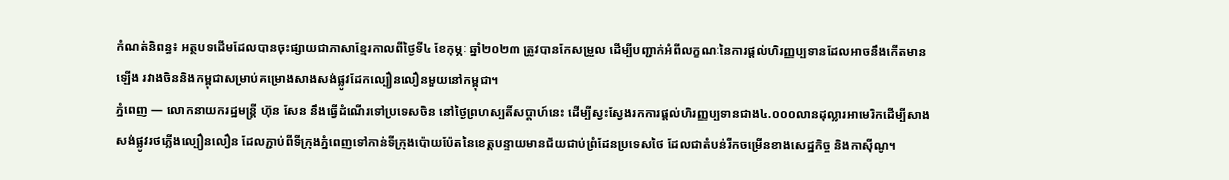កំណត់និពន្ធ៖ អត្ថបទដើមដែលបានចុះផ្សាយជាភាសាខ្មែរកាលពីថ្ងៃទី៤ ខែកុម្ភៈ ឆ្នាំ២០២៣ ត្រូវបានកែសម្រួល ដើម្បីបញ្ជាក់អំពីលក្ខណៈនៃការផ្ដល់ហិរញ្ញប្បទានដែលអាចនឹងកើតមានឡើង រវាងចិននិងកម្ពុជាសម្រាប់គម្រោងសាងសង់ផ្លូវដែកល្បឿនលឿនមួយនៅកម្ពុជា។
ភ្នំពេញ — លោកនាយករដ្ឋមន្ត្រី ហ៊ុន សែន នឹងធ្វើដំណើរទៅប្រទេសចិន នៅថ្ងៃព្រហស្បតិ៍សប្ដាហ៍នេះ ដើម្បីស្វះស្វែងរកការផ្តល់ហិរញ្ញប្បទានជាង៤.០០០លានដុល្លារអាមេរិកដើម្បីសាងសង់ផ្លូវរថភ្លើងល្បឿនលឿន ដែលភ្ជាប់ពីទីក្រុងភ្នំពេញទៅកាន់ទីក្រុងប៉ោយប៉ែតនៃខេត្តបន្ទាយមានជ័យជាប់ព្រំដែនប្រទេសថៃ ដែលជាតំបន់រីកចម្រើនខាងសេដ្ឋកិច្ច និងកាស៊ីណូ។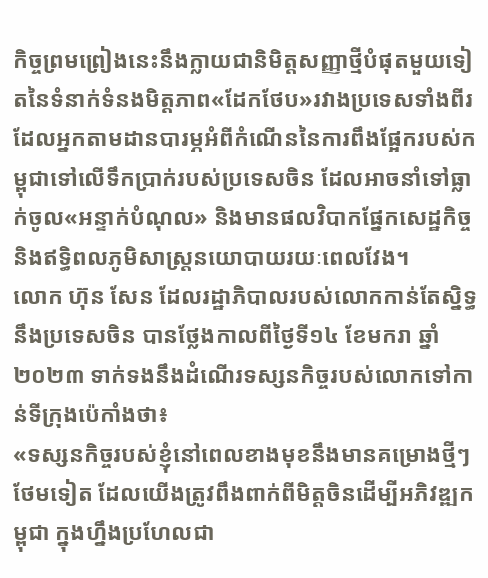កិច្ចព្រមព្រៀងនេះនឹងក្លាយជានិមិត្តសញ្ញាថ្មីបំផុតមួយទៀតនៃទំនាក់ទំនងមិត្តភាព«ដែកថែប»រវាងប្រទេសទាំងពីរ ដែលអ្នកតាមដានបារម្ភអំពីកំណើននៃការពឹងផ្អែករបស់កម្ពុជាទៅលើទឹកប្រាក់របស់ប្រទេសចិន ដែលអាចនាំទៅធ្លាក់ចូល«អន្ទាក់បំណុល» និងមានផលវិបាកផ្នែកសេដ្ឋកិច្ច និងឥទ្ធិពលភូមិសាស្រ្តនយោបាយរយៈពេលវែង។
លោក ហ៊ុន សែន ដែលរដ្ឋាភិបាលរបស់លោកកាន់តែស្និទ្ធនឹងប្រទេសចិន បានថ្លែងកាលពីថ្ងៃទី១៤ ខែមករា ឆ្នាំ២០២៣ ទាក់ទងនឹងដំណើរទស្សនកិច្ចរបស់លោកទៅកាន់ទីក្រុងប៉េកាំងថា៖
«ទស្សនកិច្ចរបស់ខ្ញុំនៅពេលខាងមុខនឹងមានគម្រោងថ្មីៗថែមទៀត ដែលយើងត្រូវពឹងពាក់ពីមិត្តចិនដើម្បីអភិវឌ្ឍកម្ពុជា ក្នុងហ្នឹងប្រហែលជា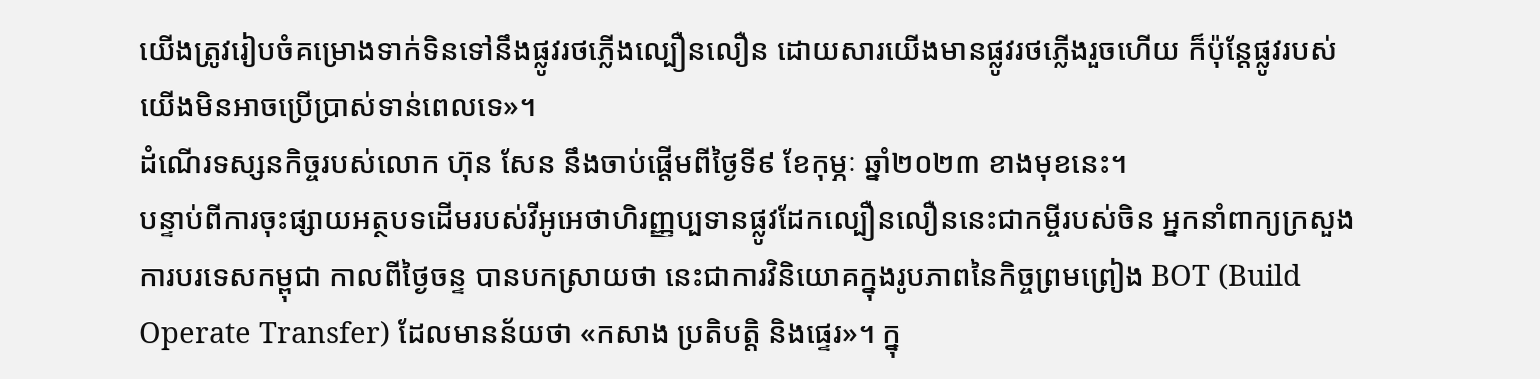យើងត្រូវរៀបចំគម្រោងទាក់ទិនទៅនឹងផ្លូវរថភ្លើងល្បឿនលឿន ដោយសារយើងមានផ្លូវរថភ្លើងរួចហើយ ក៏ប៉ុន្តែផ្លូវរបស់យើងមិនអាចប្រើប្រាស់ទាន់ពេលទេ»។
ដំណើរទស្សនកិច្ចរបស់លោក ហ៊ុន សែន នឹងចាប់ផ្តើមពីថ្ងៃទី៩ ខែកុម្ភៈ ឆ្នាំ២០២៣ ខាងមុខនេះ។
បន្ទាប់ពីការចុះផ្សាយអត្ថបទដើមរបស់វីអូអេថាហិរញ្ញប្បទានផ្លូវដែកល្បឿនលឿននេះជាកម្ចីរបស់ចិន អ្នកនាំពាក្យក្រសួងការបរទេសកម្ពុជា កាលពីថ្ងៃចន្ទ បានបកស្រាយថា នេះជាការវិនិយោគក្នុងរូបភាពនៃកិច្ចព្រមព្រៀង BOT (Build Operate Transfer) ដែលមានន័យថា «កសាង ប្រតិបត្តិ និងផ្ទេរ»។ ក្នុ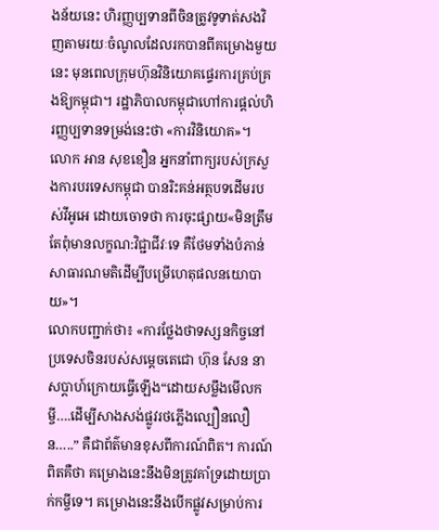ងន័យនេះ ហិរញ្ញប្បទានពីចិនត្រូវទូទាត់សងវិញតាមរយៈចំណូលដែលរកបានពីគម្រោងមួយនេះ មុនពេលក្រុមហ៊ុនវិនិយោគផ្ទេរការគ្រប់គ្រងឱ្យកម្ពុជា។ រដ្ឋាភិបាលកម្ពុជាហៅការផ្ដល់ហិរញ្ញប្បទានទម្រង់នេះថា «ការវិនិយោគ»។
លោក អាន សុខខឿន អ្នកនាំពាក្យរបស់ក្រសួងការបរទេសកម្ពុជា បានរិះគន់អត្ថបទដើមរបស់វីអូអេ ដោយចោទថា ការចុះផ្សាយ«មិនត្រឹមតែពុំមានលក្ខណ:វិជ្ជាជីវៈទេ គឺថែមទាំងបំភាន់សាធារណមតិដើម្បីបម្រើហេតុផលនយោបាយ»។
លោកបញ្ជាក់ថា៖ «ការថ្លែងថាទស្សនកិច្ចនៅប្រទេសចិនរបស់សម្ដេចតេជោ ហ៊ុន សែន នាសប្ដាហ៍ក្រោយធ្វើឡើង“ដោយសម្លឹងមើលកម្ចី….ដើម្បីសាងសង់ផ្លូវរថភ្លើងល្បឿនលឿន…..” គឺជាព័ត៌មានខុសពីការណ៍ពិត។ ការណ៍ពិតគឺថា គម្រោងនេះនឹងមិនត្រូវគាំទ្រដោយប្រាក់កម្ចីទេ។ គម្រោងនេះនឹងបើកផ្លូវសម្រាប់ការ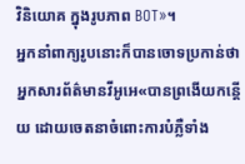វិនិយោគ ក្នុងរូបភាព BOT»។
អ្នកនាំពាក្យរូបនោះក៏បានចោទប្រកាន់ថា អ្នកសារព័ត៌មានវីអូអេ«បានព្រងើយកន្តើយ ដោយចេតនាចំពោះការបំភ្លឺទាំង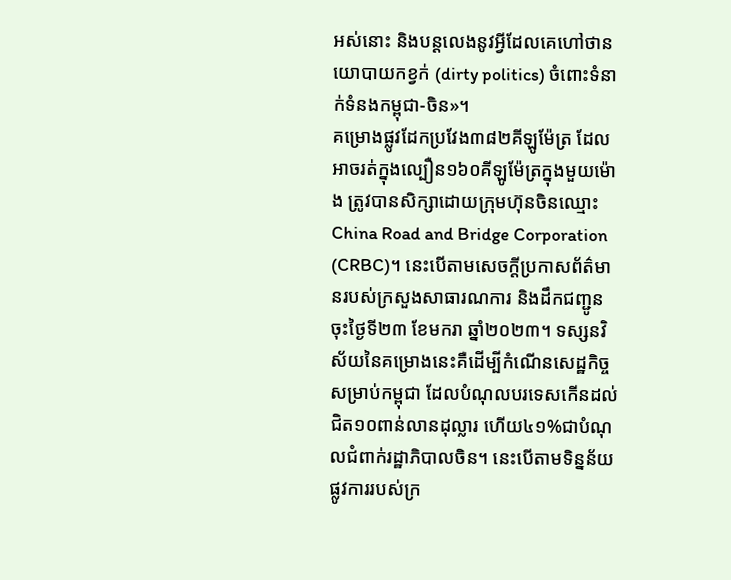អស់នោះ និងបន្តលេងនូវអ្វីដែលគេហៅថានយោបាយកខ្វក់ (dirty politics) ចំពោះទំនាក់ទំនងកម្ពុជា-ចិន»។
គម្រោងផ្លូវដែកប្រវែង៣៨២គីឡូម៉ែត្រ ដែលអាចរត់ក្នុងល្បឿន១៦០គីឡូម៉ែត្រក្នុងមួយម៉ោង ត្រូវបានសិក្សាដោយក្រុមហ៊ុនចិនឈ្មោះ China Road and Bridge Corporation (CRBC)។ នេះបើតាមសេចក្តីប្រកាសព័ត៌មានរបស់ក្រសួងសាធារណការ និងដឹកជញ្ជូន ចុះថ្ងៃទី២៣ ខែមករា ឆ្នាំ២០២៣។ ទស្សនវិស័យនៃគម្រោងនេះគឺដើម្បីកំណើនសេដ្ឋកិច្ចសម្រាប់កម្ពុជា ដែលបំណុលបរទេសកើនដល់ជិត១០ពាន់លានដុល្លារ ហើយ៤១%ជាបំណុលជំពាក់រដ្ឋាភិបាលចិន។ នេះបើតាមទិន្នន័យផ្លូវការរបស់ក្រ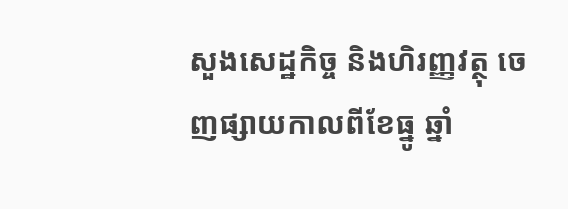សួងសេដ្ឋកិច្ច និងហិរញ្ញវត្ថុ ចេញផ្សាយកាលពីខែធ្នូ ឆ្នាំ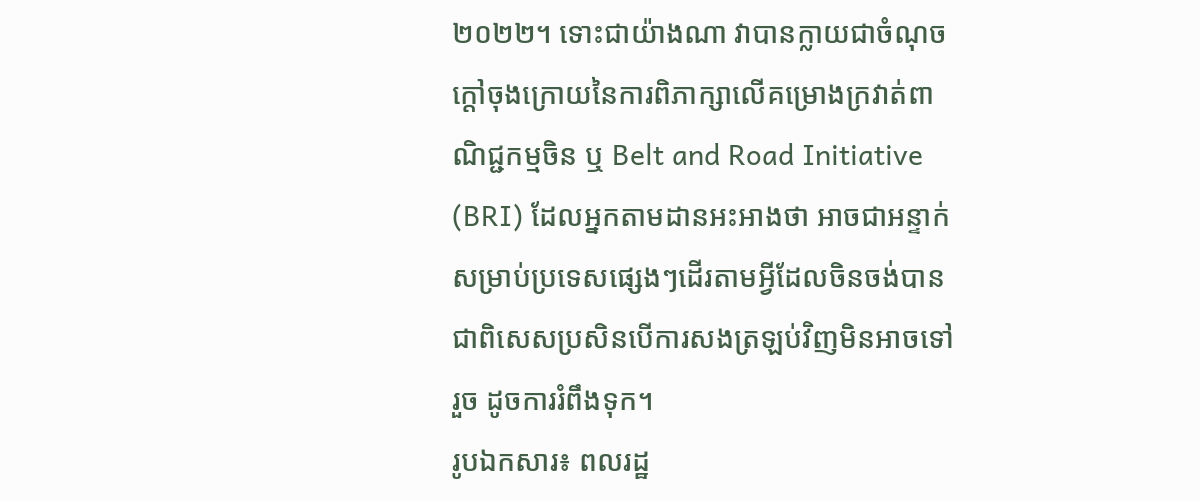២០២២។ ទោះជាយ៉ាងណា វាបានក្លាយជាចំណុចក្តៅចុងក្រោយនៃការពិភាក្សាលើគម្រោងក្រវាត់ពាណិជ្ជកម្មចិន ឬ Belt and Road Initiative (BRI) ដែលអ្នកតាមដានអះអាងថា អាចជាអន្ទាក់សម្រាប់ប្រទេសផ្សេងៗដើរតាមអ្វីដែលចិនចង់បាន ជាពិសេសប្រសិនបើការសងត្រឡប់វិញមិនអាចទៅរួច ដូចការរំពឹងទុក។
រូបឯកសារ៖ ពលរដ្ឋ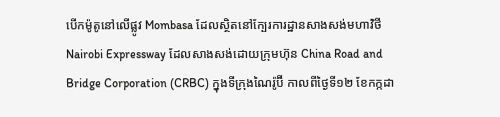បើកម៉ូតូនៅលើផ្លូវ Mombasa ដែលស្ថិតនៅក្បែរការដ្ឋានសាងសង់មហាវិថី Nairobi Expressway ដែលសាងសង់ដោយក្រុមហ៊ុន China Road and Bridge Corporation (CRBC) ក្នុងទីក្រុងណៃរ៉ូប៊ី កាលពីថ្ងៃទី១២ ខែកក្កដា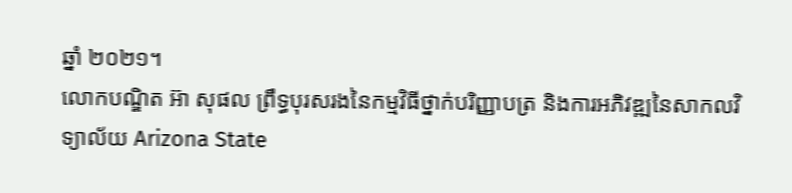ឆ្នាំ ២០២១។
លោកបណ្ឌិត អ៊ា សុផល ព្រឹទ្ធបុរសរងនៃកម្មវិធីថ្នាក់បរិញ្ញាបត្រ និងការអភិវឌ្ឍនៃសាកលវិទ្យាល័យ Arizona State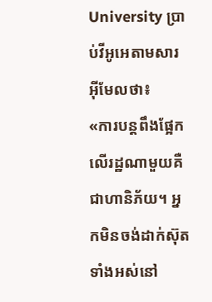University ប្រាប់វីអូអេតាមសារអ៊ីមែលថា៖
«ការបន្តពឹងផ្អែកលើរដ្ឋណាមួយគឺជាហានិភ័យ។ អ្នកមិនចង់ដាក់ស៊ុតទាំងអស់នៅ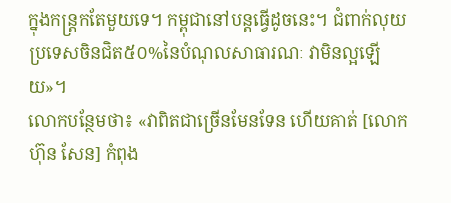ក្នុងកន្ត្រកតែមួយទេ។ កម្ពុជានៅបន្តធ្វើដូចនេះ។ ជំពាក់លុយប្រទេសចិនជិត៥០%នៃបំណុលសាធារណៈ វាមិនល្អឡើយ»។
លោកបន្ថែមថា៖ «វាពិតជាច្រើនមែនទែន ហើយគាត់ [លោក ហ៊ុន សែន] កំពុង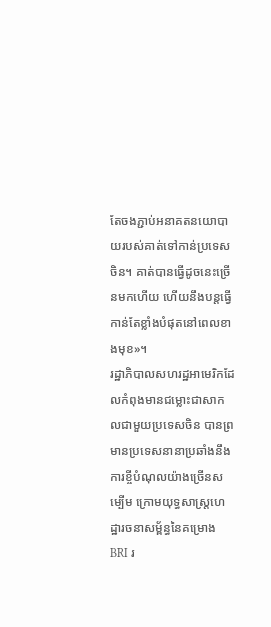តែចងភ្ជាប់អនាគតនយោបាយរបស់គាត់ទៅកាន់ប្រទេសចិន។ គាត់បានធ្វើដូចនេះច្រើនមកហើយ ហើយនឹងបន្តធ្វើកាន់តែខ្លាំងបំផុតនៅពេលខាងមុខ»។
រដ្ឋាភិបាលសហរដ្ឋអាមេរិកដែលកំពុងមានជម្លោះជាសាកលជាមួយប្រទេសចិន បានព្រមានប្រទេសនានាប្រឆាំងនឹងការខ្ចីបំណុលយ៉ាងច្រើនសម្បើម ក្រោមយុទ្ធសាស្ត្រហេដ្ឋារចនាសម្ព័ន្ធនៃគម្រោង BRI រ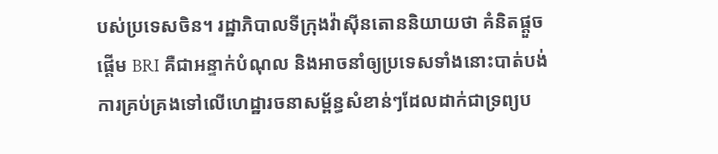បស់ប្រទេសចិន។ រដ្ឋាភិបាលទីក្រុងវ៉ាស៊ីនតោននិយាយថា គំនិតផ្តួចផ្តើម BRI គឺជាអន្ទាក់បំណុល និងអាចនាំឲ្យប្រទេសទាំងនោះបាត់បង់ការគ្រប់គ្រងទៅលើហេដ្ឋារចនាសម្ព័ន្ធសំខាន់ៗដែលដាក់ជាទ្រព្យប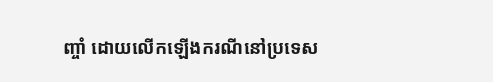ញ្ចាំ ដោយលើកឡើងករណីនៅប្រទេស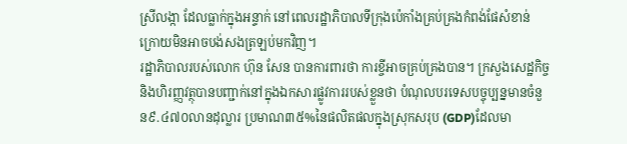ស្រីលង្កា ដែលធ្លាក់ក្នុងអន្ទាក់ នៅពេលរដ្ឋាភិបាលទីក្រុងប៉េកាំងគ្រប់គ្រងកំពង់ផែសំខាន់ ក្រោយមិនអាចបង់សងត្រឡប់មកវិញ។
រដ្ឋាភិបាលរបស់លោក ហ៊ុន សែន បានការពារថា ការខ្ចីអាចគ្រប់គ្រងបាន។ ក្រសួងសេដ្ឋកិច្ច និងហិរញ្ញវត្ថុបានបញ្ជាក់នៅក្នុងឯកសារផ្លូវការរបស់ខ្លួនថា បំណុលបរទេសបច្ចុប្បន្នមានចំនួន៩.៤៧០លានដុល្លារ ប្រមាណ៣៥%នៃផលិតផលក្នុងស្រុកសរុប (GDP)ដែលមា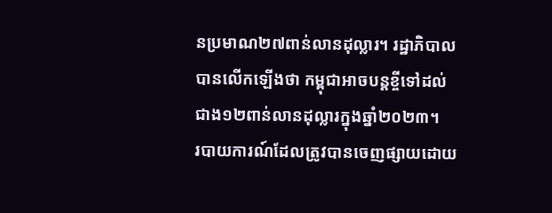នប្រមាណ២៧ពាន់លានដុល្លារ។ រដ្ឋាភិបាលបានលើកឡើងថា កម្ពុជាអាចបន្តខ្ចីទៅដល់ជាង១២ពាន់លានដុល្លារក្នុងឆ្នាំ២០២៣។
របាយការណ៍ដែលត្រូវបានចេញផ្សាយដោយ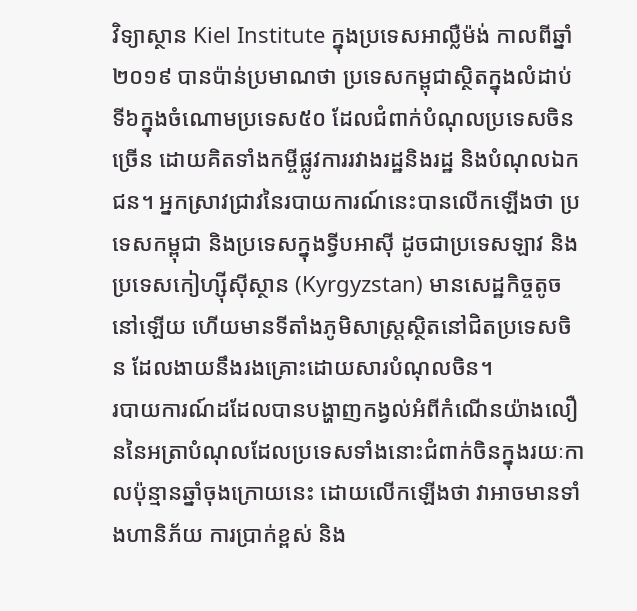វិទ្យាស្ថាន Kiel Institute ក្នុងប្រទេសអាល្លឺម៉ង់ កាលពីឆ្នាំ២០១៩ បានប៉ាន់ប្រមាណថា ប្រទេសកម្ពុជាស្ថិតក្នុងលំដាប់ទី៦ក្នុងចំណោមប្រទេស៥០ ដែលជំពាក់បំណុលប្រទេសចិនច្រើន ដោយគិតទាំងកម្ចីផ្លូវការរវាងរដ្ឋនិងរដ្ឋ និងបំណុលឯកជន។ អ្នកស្រាវជ្រាវនៃរបាយការណ៍នេះបានលើកឡើងថា ប្រទេសកម្ពុជា និងប្រទេសក្នុងទ្វីបអាស៊ី ដូចជាប្រទេសឡាវ និងប្រទេសកៀហ្ស៊ីស៊ីស្ថាន (Kyrgyzstan) មានសេដ្ឋកិច្ចតូចនៅឡើយ ហើយមានទីតាំងភូមិសាស្ត្រស្ថិតនៅជិតប្រទេសចិន ដែលងាយនឹងរងគ្រោះដោយសារបំណុលចិន។
របាយការណ៍ដដែលបានបង្ហាញកង្វល់អំពីកំណើនយ៉ាងលឿននៃអត្រាបំណុលដែលប្រទេសទាំងនោះជំពាក់ចិនក្នុងរយៈកាលប៉ុន្មានឆ្នាំចុងក្រោយនេះ ដោយលើកឡើងថា វាអាចមានទាំងហានិភ័យ ការប្រាក់ខ្ពស់ និង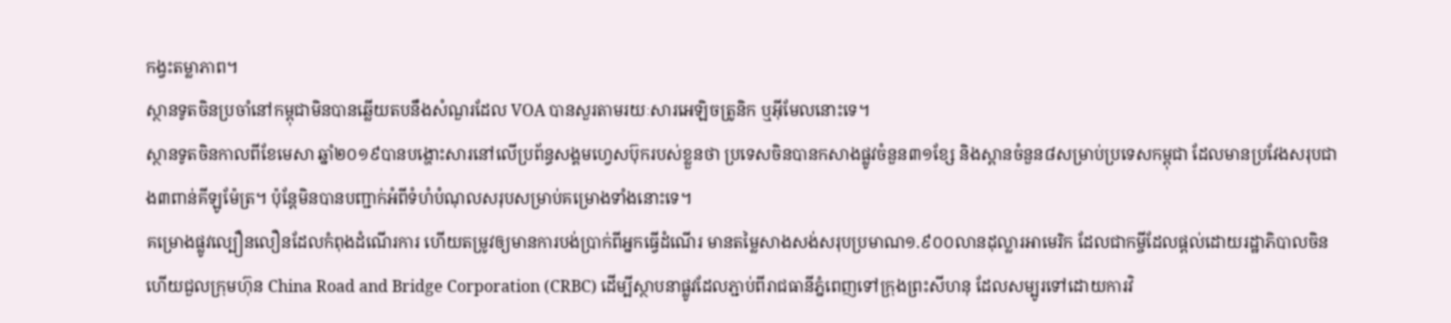កង្វះតម្លាភាព។
ស្ថានទូតចិនប្រចាំនៅកម្ពុជាមិនបានឆ្លើយតបនឹងសំណួរដែល VOA បានសួរតាមរយៈសារអេឡិចត្រូនិក ឬអ៊ីមែលនោះទេ។
ស្ថានទូតចិនកាលពីខែមេសា ឆ្នាំ២០១៩បានបង្ហោះសារនៅលើប្រព័ន្ធសង្គមហ្វេសប៊ុករបស់ខ្លួនថា ប្រទេសចិនបានកសាងផ្លូវចំនួន៣១ខ្សែ និងស្ពានចំនួន៨សម្រាប់ប្រទេសកម្ពុជា ដែលមានប្រវែងសរុបជាង៣ពាន់គីឡូម៉ែត្រ។ ប៉ុន្តែមិនបានបញ្ជាក់អំពីទំហំបំណុលសរុបសម្រាប់គម្រោងទាំងនោះទេ។
គម្រោងផ្លូវល្បឿនលឿនដែលកំពុងដំណើរការ ហើយតម្រូវឲ្យមានការបង់ប្រាក់ពីអ្នកធ្វើដំណើរ មានតម្លៃសាងសង់សរុបប្រមាណ១.៩០០លានដុល្លារអាមេរិក ដែលជាកម្ចីដែលផ្តល់ដោយរដ្ឋាភិបាលចិន ហើយជួលក្រុមហ៊ុន China Road and Bridge Corporation (CRBC) ដើម្បីស្ថាបនាផ្លូវដែលភ្ជាប់ពីរាជធានីភ្នំពេញទៅក្រុងព្រះសីហនុ ដែលសម្បូរទៅដោយការវិ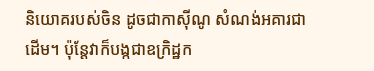និយោគរបស់ចិន ដូចជាកាស៊ីណូ សំណង់អគារជាដើម។ ប៉ុន្តែវាក៏បង្កជាឧក្រិដ្ឋក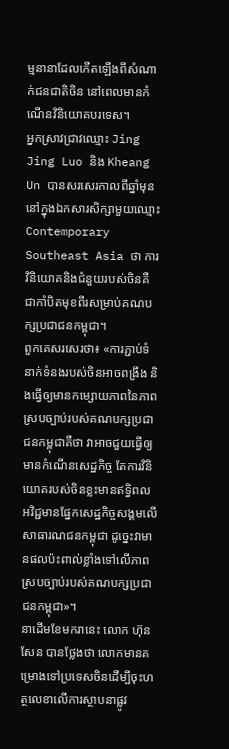ម្មនានាដែលកើតឡើងពីសំណាក់ជនជាតិចិន នៅពេលមានកំណើនវិនិយោគបរទេស។
អ្នកស្រាវជ្រាវឈ្មោះ Jing Jing Luo និង Kheang Un បានសរសេរកាលពីឆ្នាំមុន នៅក្នុងឯកសារសិក្សាមួយឈ្មោះ Contemporary Southeast Asia ថា ការវិនិយោគនិងជំនួយរបស់ចិនគឺជាកាំបិតមុខពីរសម្រាប់គណបក្សប្រជាជនកម្ពុជា។
ពួកគេសរសេរថា៖ «ការភ្ជាប់ទំនាក់ទំនងរបស់ចិនអាចពង្រឹង និងធ្វើឲ្យមានកម្សោយភាពនៃភាពស្របច្បាប់របស់គណបក្សប្រជាជនកម្ពុជាគឺថា វាអាចជួយធ្វើឲ្យមានកំណើនសេដ្ឋកិច្ច តែការវិនិយោគរបស់ចិនខ្លះមានឥទ្ធិពលអវិជ្ជមានផ្នែកសេដ្ឋកិច្ចសង្គមលើសាធារណជនកម្ពុជា ដូច្នេះវាមានផលប៉ះពាល់ខ្លាំងទៅលើភាពស្របច្បាប់របស់គណបក្សប្រជាជនកម្ពុជា»។
នាដើមខែមករានេះ លោក ហ៊ុន សែន បានថ្លែងថា លោកមានគម្រោងទៅប្រទេសចិនដើម្បីចុះហត្ថលេខាលើការស្ថាបនាផ្លូវ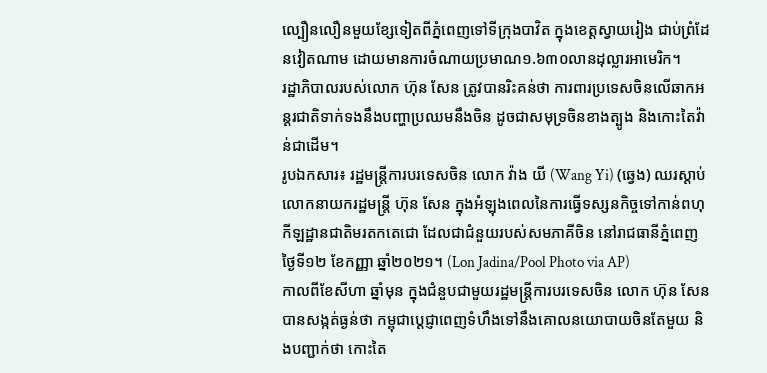ល្បឿនលឿនមួយខ្សែទៀតពីភ្នំពេញទៅទីក្រុងបាវិត ក្នុងខេត្តស្វាយរៀង ជាប់ព្រំដែនវៀតណាម ដោយមានការចំណាយប្រមាណ១.៦៣០លានដុល្លារអាមេរិក។
រដ្ឋាភិបាលរបស់លោក ហ៊ុន សែន ត្រូវបានរិះគន់ថា ការពារប្រទេសចិនលើឆាកអន្តរជាតិទាក់ទងនឹងបញ្ហាប្រឈមនឹងចិន ដូចជាសមុទ្រចិនខាងត្បូង និងកោះតៃវ៉ាន់ជាដើម។
រូបឯកសារ៖ រដ្ឋមន្ត្រីការបរទេសចិន លោក វ៉ាង យី (Wang Yi) (ឆ្វេង) ឈរស្ដាប់លោកនាយករដ្ឋមន្ត្រី ហ៊ុន សែន ក្នុងអំឡុងពេលនៃការធ្វើទស្សនកិច្ចទៅកាន់ពហុកីឡដ្ឋានជាតិមរតកតេជោ ដែលជាជំនួយរបស់សមភាគីចិន នៅរាជធានីភ្នំពេញ ថ្ងៃទី១២ ខែកញ្ញា ឆ្នាំ២០២១។ (Lon Jadina/Pool Photo via AP)
កាលពីខែសីហា ឆ្នាំមុន ក្នុងជំនួបជាមួយរដ្ឋមន្រ្តីការបរទេសចិន លោក ហ៊ុន សែនបានសង្កត់ធ្ងន់ថា កម្ពុជាប្តេជ្ញាពេញទំហឹងទៅនឹងគោលនយោបាយចិនតែមួយ និងបញ្ជាក់ថា កោះតៃ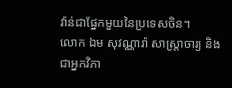វ៉ាន់ជាផ្នែកមួយនៃប្រទេសចិន។
លោក ឯម សុវណ្ណារ៉ា សាស្រ្តាចារ្យ និងជាអ្នកវិភា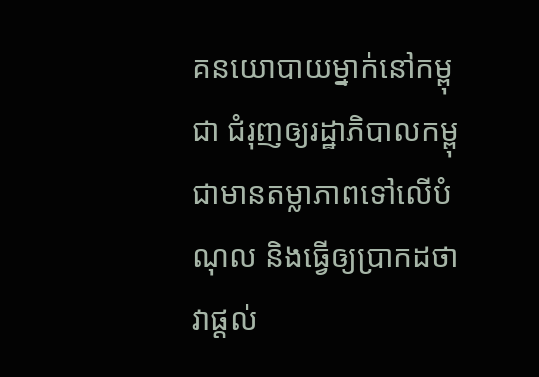គនយោបាយម្នាក់នៅកម្ពុជា ជំរុញឲ្យរដ្ឋាភិបាលកម្ពុជាមានតម្លាភាពទៅលើបំណុល និងធ្វើឲ្យប្រាកដថា វាផ្តល់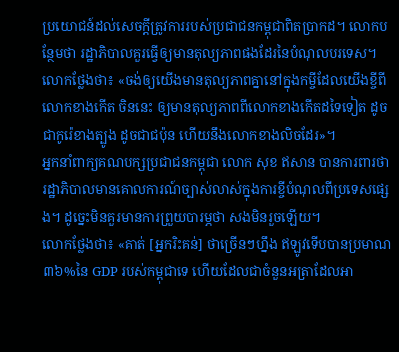ប្រយោជន៍ដល់សេចក្តីត្រូវការរបស់ប្រជាជនកម្ពុជាពិតប្រាកដ។ លោកបន្ថែមថា រដ្ឋាភិបាលគួរធ្វើឲ្យមានតុល្យភាពផងដែរនៃបំណុលបរទេស។
លោកថ្លែងថា៖ «ចង់ឲ្យយើងមានតុល្យភាពគ្នានៅក្នុងកម្ចីដែលយើងខ្ចីពីលោកខាងកើត ចិននេះ ឲ្យមានតុល្យភាពពីលោកខាងកើតដទៃទៀត ដូចជាកូរ៉េខាងត្បូង ដូចជាជប៉ុន ហើយនឹងលោកខាងលិចដែរ»។
អ្នកនាំពាក្យគណបក្សប្រជាជនកម្ពុជា លោក សុខ ឥសាន បានការពារថា រដ្ឋាភិបាលមានគោលការណ៍ច្បាស់លាស់ក្នុងការខ្ចីបំណុលពីប្រទេសផ្សេង។ ដូច្នេះមិនគួរមានការព្រួយបារម្ភថា សងមិនរួចឡើយ។
លោកថ្លែងថា៖ «គាត់ [អ្នករិះគន់] ថាច្រើនៗហ្នឹង ឥឡូវទើបបានប្រមាណ៣៦%នៃ GDP របស់កម្ពុជាទេ ហើយដែលជាចំនួនអត្រាដែលអា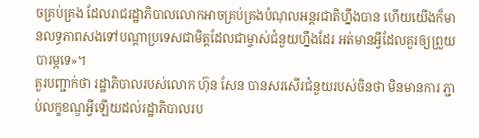ចគ្រប់គ្រង ដែលរាជរដ្ឋាភិបាលលោកអាចគ្រប់គ្រងបំណុលអន្តរជាតិហ្នឹងបាន ហើយយើងក៏មានលទ្ធភាពសងទៅបណ្តាប្រទេសជាមិត្តដែលជាម្ចាស់ជំនួយហ្នឹងដែរ អត់មានអ្វីដែលគួរឲ្យព្រួយបារម្ភទេ»។
គួរបញ្ជាក់ថា រដ្ឋាភិបាលរបស់លោក ហ៊ុន សែន បានសរសើរជំនួយរបស់ចិនថា មិនមានការ ភ្ជាប់លក្ខខណ្ឌអ្វីឡើយដល់រដ្ឋាភិបាលរប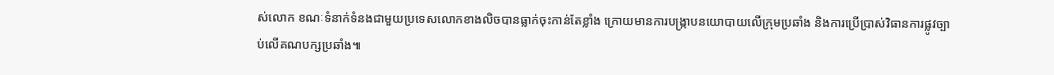ស់លោក ខណៈទំនាក់ទំនងជាមួយប្រទេសលោកខាងលិចបានធ្លាក់ចុះកាន់តែខ្លាំង ក្រោយមានការបង្រ្កាបនយោបាយលើក្រុមប្រឆាំង និងការប្រើប្រាស់វិធានការផ្លូវច្បាប់លើគណបក្សប្រឆាំង៕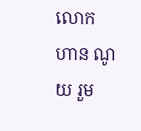លោក ហាន ណូយ រួម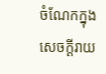ចំណែកក្នុងសេចក្តីរាយ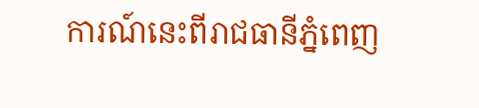ការណ៍នេះពីរាជធានីភ្នំពេញ